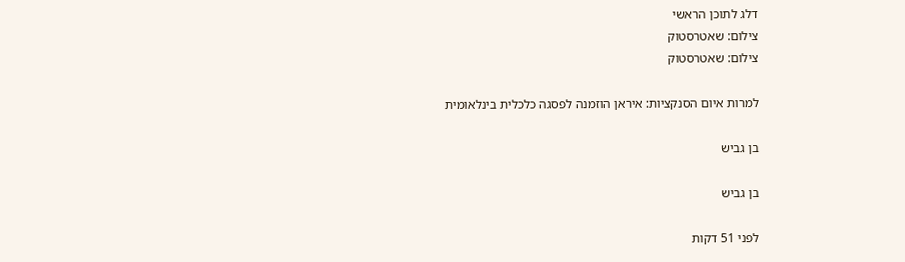דלג לתוכן הראשי
צילום: שאטרסטוק
צילום: שאטרסטוק

למרות איום הסנקציות: איראן הוזמנה לפסגה כלכלית בינלאומית

בן גביש

בן גביש

לפני 51 דקות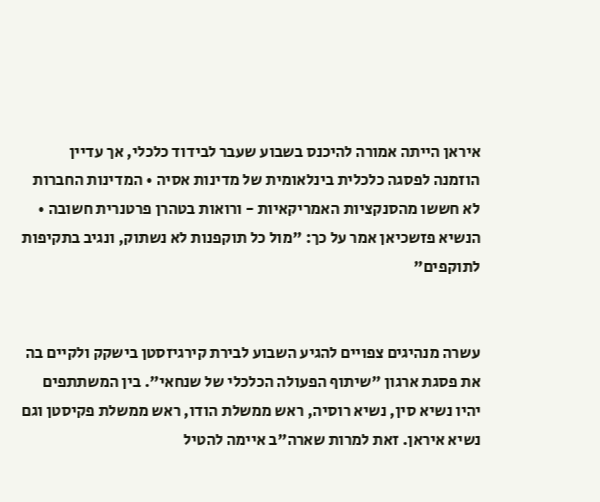איראן הייתה אמורה להיכנס בשבוע שעבר לבידוד כלכלי, אך עדיין הוזמנה לפסגה כלכלית בינלאומית של מדינות אסיה • המדינות החברות לא חששו מהסנקציות האמריקאיות - ורואות בטהרן פרטנרית חשובה • הנשיא פזשכיאן אמר על כך: "מול כל תוקפנות לא נשתוק, ונגיב בתקיפות לתוקפים"


עשרה מנהיגים צפויים להגיע השבוע לבירת קירגיזסטן בישקק ולקיים בה את פסגת ארגון "שיתוף הפעולה הכלכלי של שנחאי". בין המשתתפים יהיו נשיא סין, נשיא רוסיה, ראש ממשלת הודו, ראש ממשלת פקיסטן וגם נשיא איראן. זאת למרות שארה"ב איימה להטיל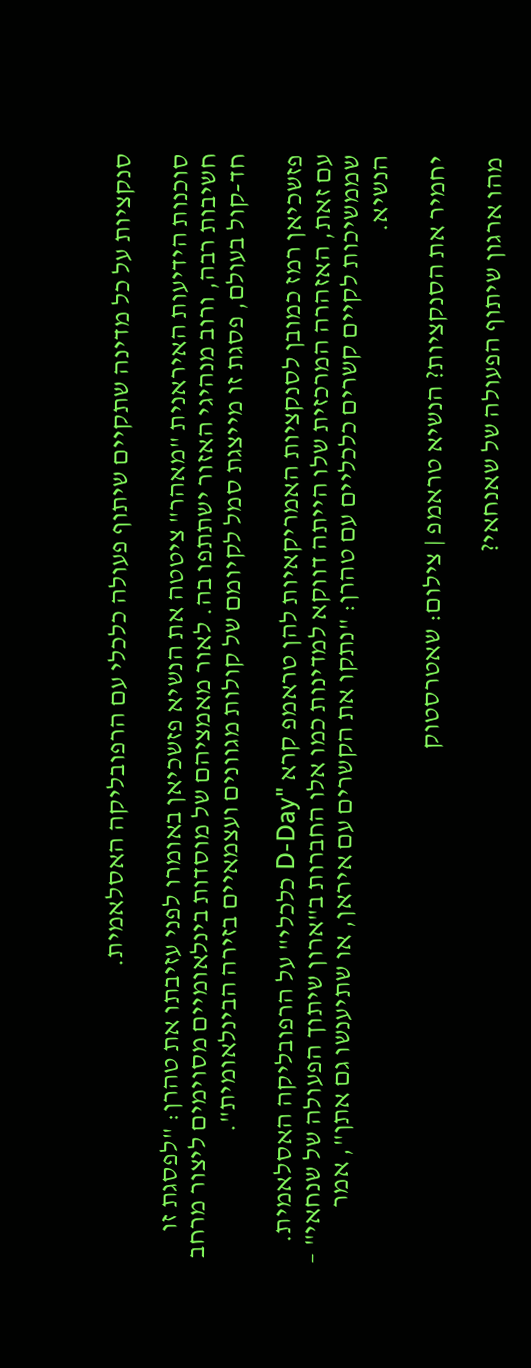סנקציות על כל מדינה שתקיים שיתוף פעולה כלכלי עם הרפובליקה האסלאמית.

סוכנות הידיעות האיראנית "מאהר" ציטטה את הנשיא פזשכיאן באומרו לפני עזיבתו את טהרן: "לפסגת זו חשיבות רבה, ורוב מנהיגי האזור ישתתפו בה. לאור מאמציהם של מוסדות בינלאומיים מסוימים ליצור מרחב חד-קול בעולם, פסגת זו מייצגת סמל לקיומם של קולות מגוונים ועצמאיים בזירה הבינלאומית".

פזשכיאן רמז כמובן לסנקציות האמריקאיות להן טראמפ קרא "D-Day כלכלי" על הרפובליקה האסלאמית. עם זאת, האזהרה המרכזית שלו הייתה דווקא למדינות כמו אלו החברות ב"ארון שיתוך הפעולה של שנחאי" – שממשיכות לקיים קשרים כלכליים עם טהרן: "נתקו את הקשרים עם איראן, או שתיענשו גם אתן", אמר הנשיא.

יחמיר את הסנקציות? הנשיא טראמפ | צילום: שאטרסטוק

מהו ארגון שיתוף הפעולה של שאנחאי?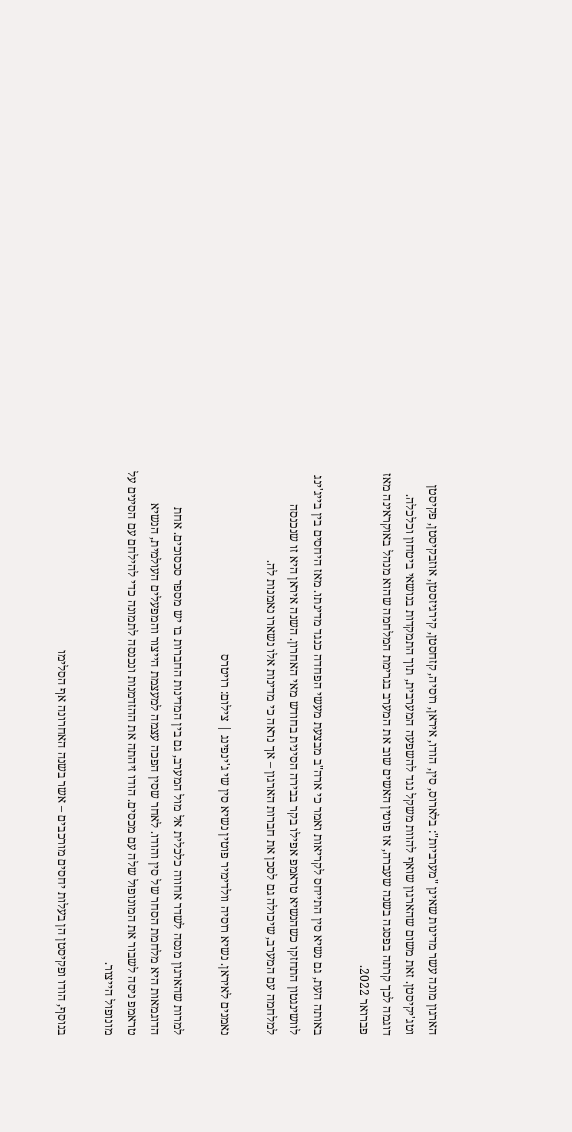הארגון מונה עשר מדינות שאינן "מערביות": בלארוס, סין, הודו, איראן, רוסיה, קזחסטן, קירגיזסטן, אוזבקיסטן, פקיסטן וטג'יקיסטן. זאת משום שהארגון שואף להוות משקל נגד להשפעה המערבית, תוך התמקדות בנושאי ביטחון וכלכלה. דוגמה לכך קרתה בפסגה בשנה שעברה, אז פוטין האשים שוב את המערב בגרימת המלחמה שהוא מנהל באוקראינה מאז פברואר 2022.

באותה העת, גם נשיא סין התייחס לקריאות ואמר כי ארה"ב מבצעת מעשי הפחדה כנגד מדינתו. מאז היחסים בין בייג'ינג לוושינגטון התחזקו כשהנשיא טראמפ אפילו בקר בבירה הסינית בחודש מאי האחרון. השנה איראן היא זו שנכנסה למלחמה עם המערב, שיכולה גם לסכן את חברות הארגון – אך נראה כי מדינות אלו נשארו נאמנות לה.

נאמנים לאיראן. נשיא רוסיה וולדימיר פוטין נשיא סין שי ג'ינפינג | צילום: רויטרס

למרות שהארגון מנסה לשדר אחווה כלכלית אל מול המערב, גם בין המדינות החברות בו יש מספר סכסוכים. אחת הדוגמאות היא מלחמת הסחר של סין והודו. לאחר שסין הפכה עצמה למעצמת הייצור והמפעלים העולמית, הנשיא טראמפ ניסה לשבור את המונופול שלה עם מכסים. הודו זיהתה את ההזדמנות ונכנסה לתמונה כדי להילחם עם הסינים על מונופול הייצור.

בנוסף, הודו ופקיסטן הן בעלות יחסים מורכבים – אשר בשנה האחרונה אף הסלימו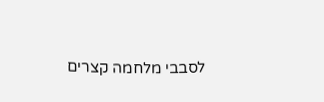לסבבי מלחמה קצרים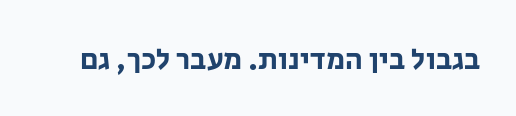בגבול בין המדינות. מעבר לכך, גם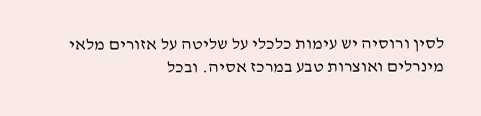לסין ורוסיה יש עימות כלכלי על שליטה על אזורים מלאי מינרלים ואוצרות טבע במרכז אסיה. ובכל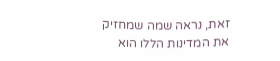זאת, נראה שמה שמחזיק את המדינות הללו הוא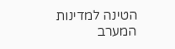הטינה למדינות המערב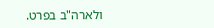ולארה"ב בפרט.